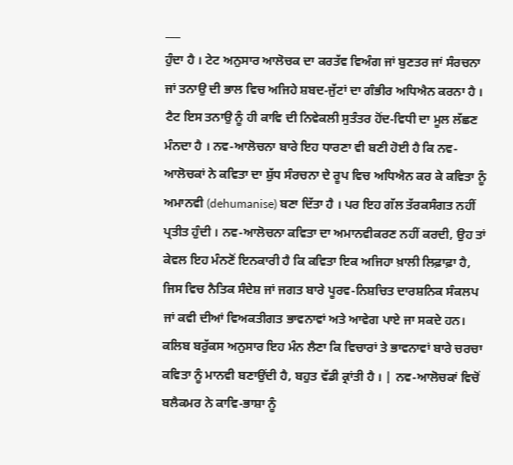___
ਹੁੰਦਾ ਹੈ । ਟੇਟ ਅਨੁਸਾਰ ਆਲੋਚਕ ਦਾ ਕਰਤੱਵ ਵਿਅੰਗ ਜਾਂ ਬੁਣਤਰ ਜਾਂ ਸੰਰਚਨਾ ਜਾਂ ਤਨਾਉ ਦੀ ਭਾਲ ਵਿਚ ਅਜਿਹੇ ਸ਼ਬਦ-ਜੁੱਟਾਂ ਦਾ ਗੰਭੀਰ ਅਧਿਐਨ ਕਰਨਾ ਹੈ । ਟੈਟ ਇਸ ਤਨਾਉ ਨੂੰ ਹੀ ਕਾਵਿ ਦੀ ਨਿਵੇਕਲੀ ਸੁਤੰਤਰ ਹੋਂਦ-ਵਿਧੀ ਦਾ ਮੂਲ ਲੱਛਣ ਮੰਨਦਾ ਹੈ । ਨਵ-ਆਲੋਚਨਾ ਬਾਰੇ ਇਹ ਧਾਰਣਾ ਵੀ ਬਣੀ ਹੋਈ ਹੈ ਕਿ ਨਵ-ਆਲੋਚਕਾਂ ਨੇ ਕਵਿਤਾ ਦਾ ਸ਼ੁੱਧ ਸੰਰਚਨਾ ਦੇ ਰੂਪ ਵਿਚ ਅਧਿਐਨ ਕਰ ਕੇ ਕਵਿਤਾ ਨੂੰ ਅਮਾਨਵੀ (dehumanise) ਬਣਾ ਦਿੱਤਾ ਹੈ । ਪਰ ਇਹ ਗੱਲ ਤੱਰਕਸੰਗਤ ਨਹੀਂ ਪ੍ਰਤੀਤ ਹੁੰਦੀ । ਨਵ-ਆਲੋਚਨਾ ਕਵਿਤਾ ਦਾ ਅਮਾਨਵੀਕਰਣ ਨਹੀਂ ਕਰਦੀ, ਉਹ ਤਾਂ ਕੇਵਲ ਇਹ ਮੰਨਣੋਂ ਇਨਕਾਰੀ ਹੈ ਕਿ ਕਵਿਤਾ ਇਕ ਅਜਿਹਾ ਖ਼ਾਲੀ ਲਿਫ਼ਾਫ਼ਾ ਹੈ, ਜਿਸ ਵਿਚ ਨੈਤਿਕ ਸੰਦੇਸ਼ ਜਾਂ ਜਗਤ ਬਾਰੇ ਪੂਰਵ-ਨਿਸ਼ਚਿਤ ਦਾਰਸ਼ਨਿਕ ਸੰਕਲਪ ਜਾਂ ਕਵੀ ਦੀਆਂ ਵਿਅਕਤੀਗਤ ਭਾਵਨਾਵਾਂ ਅਤੇ ਆਵੇਗ ਪਾਏ ਜਾ ਸਕਦੇ ਹਨ। ਕਲਿਬ ਬਰੁੱਕਸ ਅਨੁਸਾਰ ਇਹ ਮੰਨ ਲੈਣਾ ਕਿ ਵਿਚਾਰਾਂ ਤੇ ਭਾਵਨਾਵਾਂ ਬਾਰੇ ਚਰਚਾ ਕਵਿਤਾ ਨੂੰ ਮਾਨਵੀ ਬਣਾਉਂਦੀ ਹੈ, ਬਹੁਤ ਵੱਡੀ ਕ੍ਰਾਂਤੀ ਹੈ । | ਨਵ-ਆਲੋਚਕਾਂ ਵਿਚੋਂ ਬਲੈਕਮਰ ਨੇ ਕਾਵਿ-ਭਾਸ਼ਾ ਨੂੰ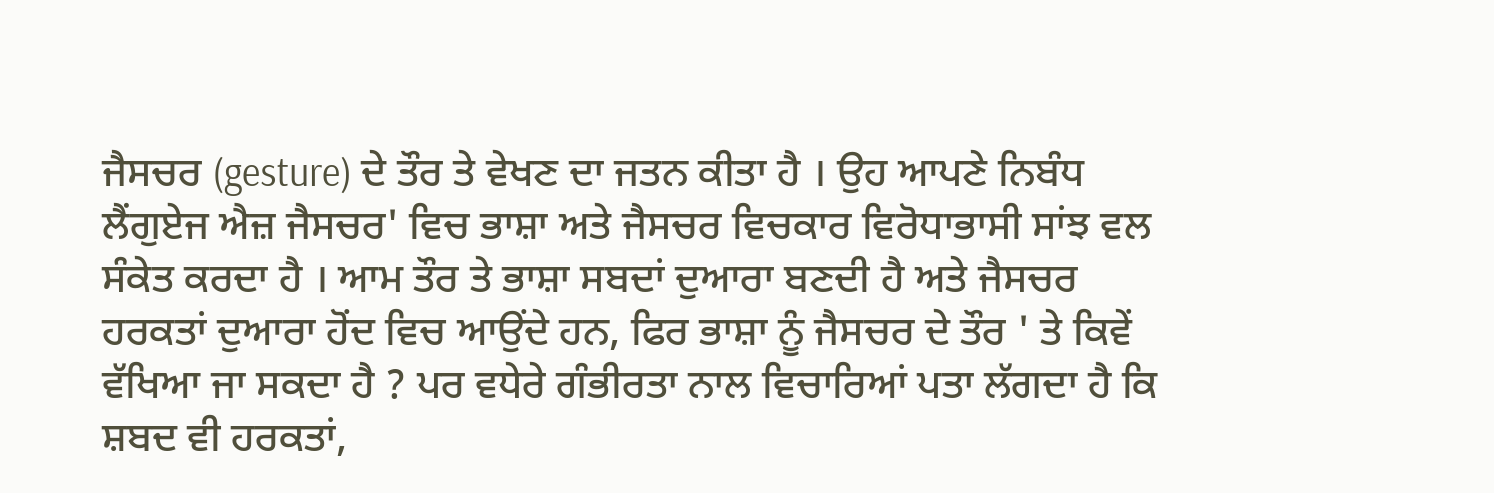ਜੈਸਚਰ (gesture) ਦੇ ਤੌਰ ਤੇ ਵੇਖਣ ਦਾ ਜਤਨ ਕੀਤਾ ਹੈ । ਉਹ ਆਪਣੇ ਨਿਬੰਧ ਲੈਂਗੁਏਜ ਐਜ਼ ਜੈਸਚਰ' ਵਿਚ ਭਾਸ਼ਾ ਅਤੇ ਜੈਸਚਰ ਵਿਚਕਾਰ ਵਿਰੋਧਾਭਾਸੀ ਸਾਂਝ ਵਲ ਸੰਕੇਤ ਕਰਦਾ ਹੈ । ਆਮ ਤੌਰ ਤੇ ਭਾਸ਼ਾ ਸਬਦਾਂ ਦੁਆਰਾ ਬਣਦੀ ਹੈ ਅਤੇ ਜੈਸਚਰ ਹਰਕਤਾਂ ਦੁਆਰਾ ਹੋਂਦ ਵਿਚ ਆਉਂਦੇ ਹਨ, ਫਿਰ ਭਾਸ਼ਾ ਨੂੰ ਜੈਸਚਰ ਦੇ ਤੌਰ ' ਤੇ ਕਿਵੇਂ ਵੱਖਿਆ ਜਾ ਸਕਦਾ ਹੈ ? ਪਰ ਵਧੇਰੇ ਗੰਭੀਰਤਾ ਨਾਲ ਵਿਚਾਰਿਆਂ ਪਤਾ ਲੱਗਦਾ ਹੈ ਕਿ ਸ਼ਬਦ ਵੀ ਹਰਕਤਾਂ,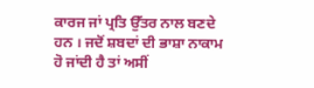ਕਾਰਜ ਜਾਂ ਪ੍ਰਤਿ ਉੱਤਰ ਨਾਲ ਬਣਦੇ ਹਨ । ਜਦੋਂ ਸ਼ਬਦਾਂ ਦੀ ਭਾਸ਼ਾ ਨਾਕਾਮ ਹੋ ਜਾਂਦੀ ਹੈ ਤਾਂ ਅਸੀਂ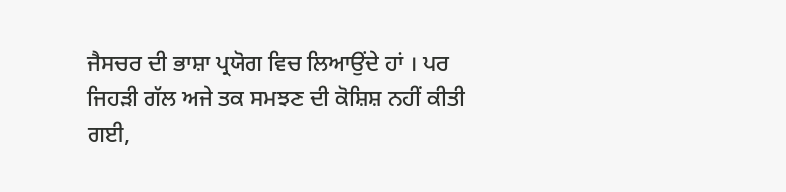ਜੈਸਚਰ ਦੀ ਭਾਸ਼ਾ ਪ੍ਰਯੋਗ ਵਿਚ ਲਿਆਉਂਦੇ ਹਾਂ । ਪਰ ਜਿਹੜੀ ਗੱਲ ਅਜੇ ਤਕ ਸਮਝਣ ਦੀ ਕੋਸ਼ਿਸ਼ ਨਹੀਂ ਕੀਤੀ ਗਈ,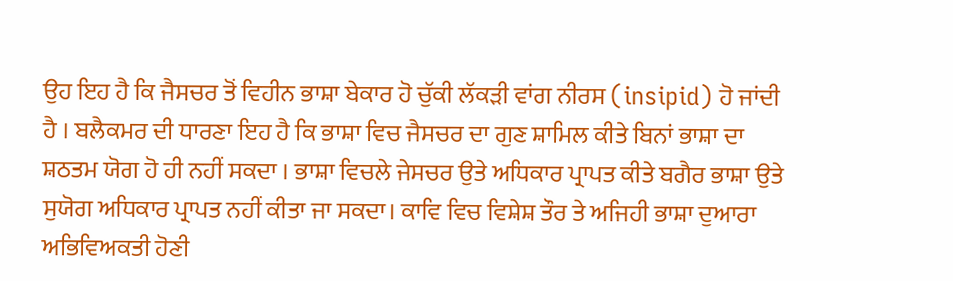ਉਹ ਇਹ ਹੈ ਕਿ ਜੈਸਚਰ ਤੋਂ ਵਿਹੀਨ ਭਾਸ਼ਾ ਬੇਕਾਰ ਹੋ ਚੁੱਕੀ ਲੱਕੜੀ ਵਾਂਗ ਨੀਰਸ (insipid) ਹੋ ਜਾਂਦੀ ਹੈ । ਬਲੈਕਮਰ ਦੀ ਧਾਰਣਾ ਇਹ ਹੈ ਕਿ ਭਾਸ਼ਾ ਵਿਚ ਜੈਸਚਰ ਦਾ ਗੁਣ ਸ਼ਾਮਿਲ ਕੀਤੇ ਬਿਨਾਂ ਭਾਸ਼ਾ ਦਾ ਸ਼ਠਤਮ ਯੋਗ ਹੋ ਹੀ ਨਹੀਂ ਸਕਦਾ । ਭਾਸ਼ਾ ਵਿਚਲੇ ਜੇਸਚਰ ਉਤੇ ਅਧਿਕਾਰ ਪ੍ਰਾਪਤ ਕੀਤੇ ਬਗੈਰ ਭਾਸ਼ਾ ਉਤੇ ਸੁਯੋਗ ਅਧਿਕਾਰ ਪ੍ਰਾਪਤ ਨਹੀਂ ਕੀਤਾ ਜਾ ਸਕਦਾ। ਕਾਵਿ ਵਿਚ ਵਿਸ਼ੇਸ਼ ਤੌਰ ਤੇ ਅਜਿਹੀ ਭਾਸ਼ਾ ਦੁਆਰਾ ਅਭਿਵਿਅਕਤੀ ਹੋਣੀ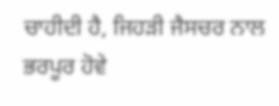ਚਾਹੀਦੀ ਹੈ, ਜਿਹੜੀ ਜੈਸਚਰ ਨਾਲ ਭਰਪੂਰ ਹੋਵੇ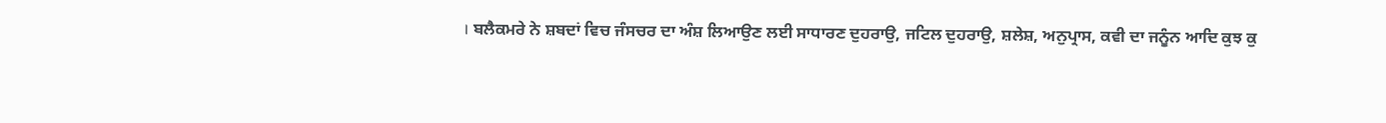। ਬਲੈਕਮਰੇ ਨੇ ਸ਼ਬਦਾਂ ਵਿਚ ਜੰਸਚਰ ਦਾ ਅੰਸ਼ ਲਿਆਉਣ ਲਈ ਸਾਧਾਰਣ ਦੁਹਰਾਉ, ਜਟਿਲ ਦੁਹਰਾਉ, ਸ਼ਲੇਸ਼, ਅਨੁਪ੍ਰਾਸ, ਕਵੀ ਦਾ ਜਨੂੰਨ ਆਦਿ ਕੁਝ ਕੁ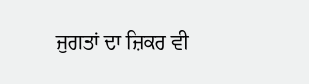ਜੁਗਤਾਂ ਦਾ ਜ਼ਿਕਰ ਵੀ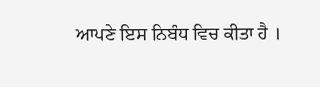ਆਪਣੇ ਇਸ ਨਿਬੰਧ ਵਿਚ ਕੀਤਾ ਹੈ ।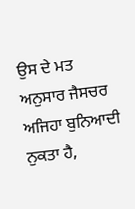ਉਸ ਦੇ ਮਤ ਅਨੁਸਾਰ ਜੈਸਚਰ ਅਜਿਹਾ ਬੁਨਿਆਦੀ ਨੁਕਤਾ ਹੈ,